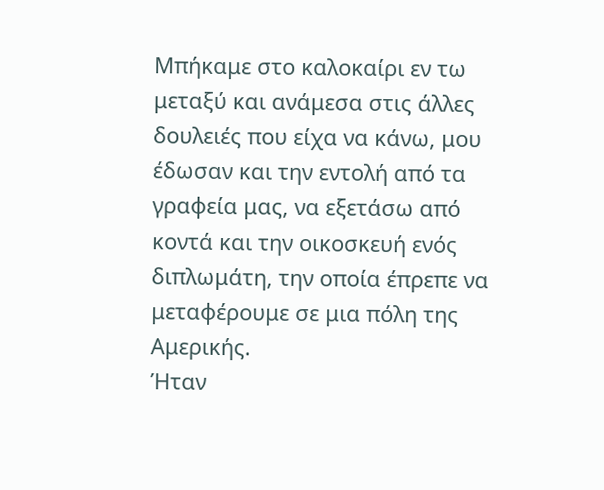Μπήκαμε στο καλοκαίρι εν τω μεταξύ και ανάμεσα στις άλλες δουλειές που είχα να κάνω, μου έδωσαν και την εντολή από τα γραφεία μας, να εξετάσω από κοντά και την οικοσκευή ενός διπλωμάτη, την οποία έπρεπε να μεταφέρουμε σε μια πόλη της Αμερικής.
Ήταν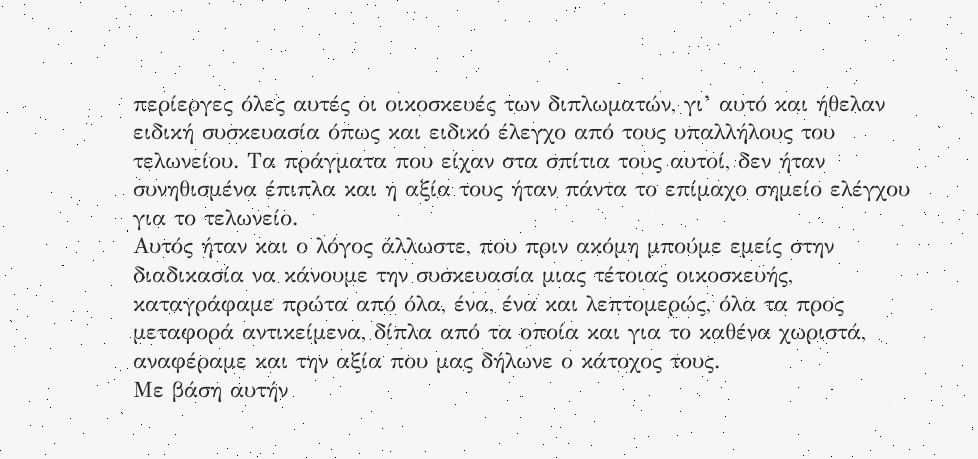περίεργες όλες αυτές οι οικοσκευές των διπλωματών, γι’ αυτό και ήθελαν ειδική συσκευασία όπως και ειδικό έλεγχο από τους υπαλλήλους του τελωνείου. Τα πράγματα που είχαν στα σπίτια τους αυτοί, δεν ήταν συνηθισμένα έπιπλα και η αξία τους ήταν πάντα το επίμαχο σημείο ελέγχου για το τελωνείο.
Αυτός ήταν και ο λόγος άλλωστε, που πριν ακόμη μπούμε εμείς στην διαδικασία να κάνουμε την συσκευασία μιας τέτοιας οικοσκευής, καταγράφαμε πρώτα από όλα, ένα, ένα και λεπτομερώς, όλα τα προς μεταφορά αντικείμενα, δίπλα από τα οποία και για το καθένα χωριστά, αναφέραμε και την αξία που μας δήλωνε ο κάτοχος τους.
Με βάση αυτήν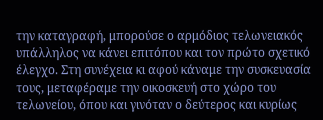την καταγραφή, μπορούσε ο αρμόδιος τελωνειακός υπάλληλος να κάνει επιτόπου και τον πρώτο σχετικό έλεγχο. Στη συνέχεια κι αφού κάναμε την συσκευασία τους, μεταφέραμε την οικοσκευή στο χώρο του τελωνείου, όπου και γινόταν ο δεύτερος και κυρίως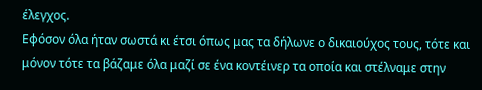έλεγχος.
Εφόσον όλα ήταν σωστά κι έτσι όπως μας τα δήλωνε ο δικαιούχος τους, τότε και μόνον τότε τα βάζαμε όλα μαζί σε ένα κοντέινερ τα οποία και στέλναμε στην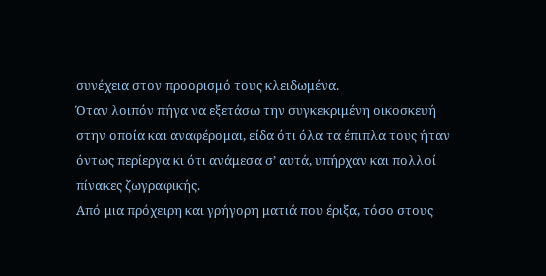συνέχεια στον προορισμό τους κλειδωμένα.
Όταν λοιπόν πήγα να εξετάσω την συγκεκριμένη οικοσκευή στην οποία και αναφέρομαι, είδα ότι όλα τα έπιπλα τους ήταν όντως περίεργα κι ότι ανάμεσα σ’ αυτά, υπήρχαν και πολλοί πίνακες ζωγραφικής.
Από μια πρόχειρη και γρήγορη ματιά που έριξα, τόσο στους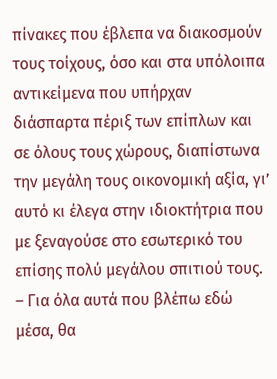πίνακες που έβλεπα να διακοσμούν τους τοίχους, όσο και στα υπόλοιπα αντικείμενα που υπήρχαν διάσπαρτα πέριξ των επίπλων και σε όλους τους χώρους, διαπίστωνα την μεγάλη τους οικονομική αξία, γι’ αυτό κι έλεγα στην ιδιοκτήτρια που με ξεναγούσε στο εσωτερικό του επίσης πολύ μεγάλου σπιτιού τους.
– Για όλα αυτά που βλέπω εδώ μέσα, θα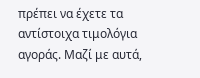πρέπει να έχετε τα αντίστοιχα τιμολόγια αγοράς. Μαζί με αυτά,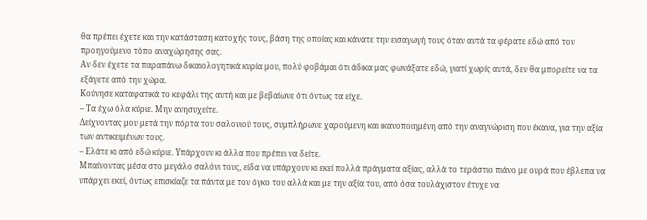θα πρέπει έχετε και την κατάσταση κατοχής τους, βάση της οποίας και κάνατε την εισαγωγή τους όταν αυτά τα φέρατε εδώ από τον προηγούμενο τόπο αναχώρησης σας.
Αν δεν έχετε τα παραπάνω δικαιολογητικά κυρία μου, πολύ φοβάμαι ότι άδικα μας φωνάξατε εδώ, γιατί χωρίς αυτά, δεν θα μπορείτε να τα εξάγετε από την χώρα.
Κούνησε καταφατικά το κεφάλι της αυτή και με βεβαίωνε ότι όντως τα είχε.
– Τα έχω όλα κύριε. Μην ανησυχείτε.
Δείχνοντας μου μετά την πόρτα του σαλονιού τους, συμπλήρωνε χαρούμενη και ικανοποιημένη από την αναγνώριση που έκανα, για την αξία των αντικειμένων τους.
– Ελάτε κι από εδώ κύριε. Υπάρχουν κι άλλα που πρέπει να δείτε.
Μπαίνοντας μέσα στο μεγάλο σαλόνι τους, είδα να υπάρχουν κι εκεί πολλά πράγματα αξίας, αλλά το τεράστιο πιάνο με ουρά που έβλεπα να υπάρχει εκεί, όντως επισκίαζε τα πάντα με τον όγκο του αλλά και με την αξία του, από όσα τουλάχιστον έτυχε να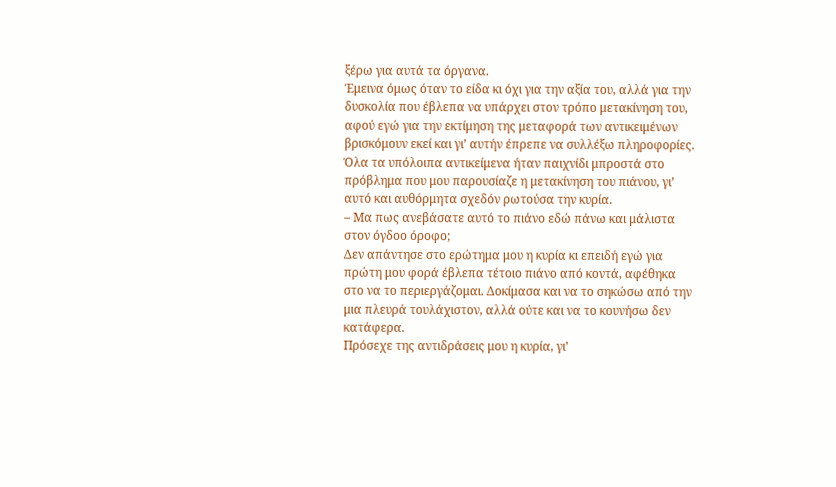ξέρω για αυτά τα όργανα.
Έμεινα όμως όταν το είδα κι όχι για την αξία του, αλλά για την δυσκολία που έβλεπα να υπάρχει στον τρόπο μετακίνηση του, αφού εγώ για την εκτίμηση της μεταφορά των αντικειμένων βρισκόμουν εκεί και γι’ αυτήν έπρεπε να συλλέξω πληροφορίες.
Όλα τα υπόλοιπα αντικείμενα ήταν παιχνίδι μπροστά στο πρόβλημα που μου παρουσίαζε η μετακίνηση του πιάνου, γι’ αυτό και αυθόρμητα σχεδόν ρωτούσα την κυρία.
– Μα πως ανεβάσατε αυτό το πιάνο εδώ πάνω και μάλιστα στον όγδοο όροφο;
Δεν απάντησε στο ερώτημα μου η κυρία κι επειδή εγώ για πρώτη μου φορά έβλεπα τέτοιο πιάνο από κοντά, αφέθηκα στο να το περιεργάζομαι. Δοκίμασα και να το σηκώσω από την μια πλευρά τουλάχιστον, αλλά ούτε και να το κουνήσω δεν κατάφερα.
Πρόσεχε της αντιδράσεις μου η κυρία, γι’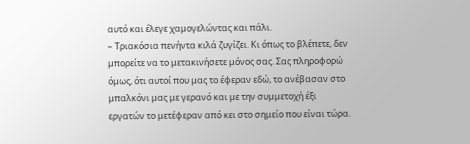αυτό και έλεγε χαμογελώντας και πάλι.
– Τριακόσια πενήντα κιλά ζυγίζει. Κι όπως το βλέπετε, δεν μπορείτε να το μετακινήσετε μόνος σας. Σας πληροφορώ όμως, ότι αυτοί που μας το έφεραν εδώ, το ανέβασαν στο μπαλκόνι μας με γερανό και με την συμμετοχή έξι εργατών το μετέφεραν από κει στο σημείο που είναι τώρα.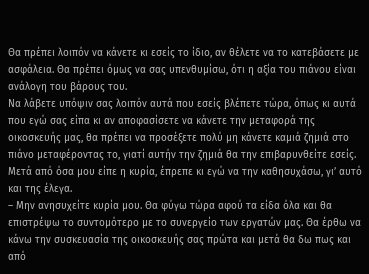Θα πρέπει λοιπόν να κάνετε κι εσείς το ίδιο, αν θέλετε να το κατεβάσετε με ασφάλεια. Θα πρέπει όμως να σας υπενθυμίσω, ότι η αξία του πιάνου είναι ανάλογη του βάρους του.
Να λάβετε υπόψιν σας λοιπόν αυτά που εσείς βλέπετε τώρα, όπως κι αυτά που εγώ σας είπα κι αν αποφασίσετε να κάνετε την μεταφορά της οικοσκευής μας, θα πρέπει να προσέξετε πολύ μη κάνετε καμιά ζημιά στο πιάνο μεταφέροντας το, γιατί αυτήν την ζημιά θα την επιβαρυνθείτε εσείς.
Μετά από όσα μου είπε η κυρία, έπρεπε κι εγώ να την καθησυχάσω, γι’ αυτό και της έλεγα.
– Μην ανησυχείτε κυρία μου. Θα φύγω τώρα αφού τα είδα όλα και θα επιστρέψω το συντομότερο με το συνεργείο των εργατών μας. Θα έρθω να κάνω την συσκευασία της οικοσκευής σας πρώτα και μετά θα δω πως και από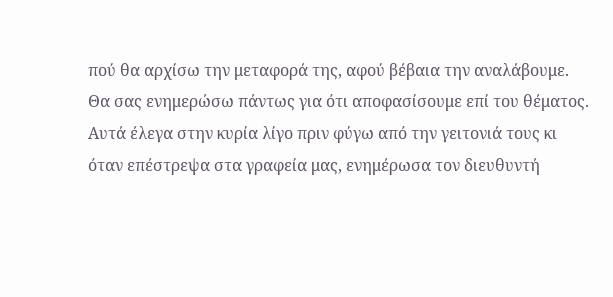πού θα αρχίσω την μεταφορά της, αφού βέβαια την αναλάβουμε.
Θα σας ενημερώσω πάντως για ότι αποφασίσουμε επί του θέματος.
Αυτά έλεγα στην κυρία λίγο πριν φύγω από την γειτονιά τους κι όταν επέστρεψα στα γραφεία μας, ενημέρωσα τον διευθυντή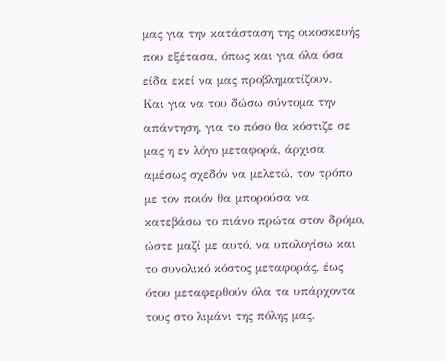μας για την κατάσταση της οικοσκευής που εξέτασα, όπως και για όλα όσα είδα εκεί να μας προβληματίζουν.
Και για να του δώσω σύντομα την απάντηση, για το πόσο θα κόστιζε σε μας η εν λόγο μεταφορά, άρχισα αμέσως σχεδόν να μελετώ, τον τρόπο με τον ποιόν θα μπορούσα να κατεβάσω το πιάνο πρώτα στον δρόμο, ώστε μαζί με αυτό, να υπολογίσω και το συνολικό κόστος μεταφοράς, έως ότου μεταφερθούν όλα τα υπάρχοντα τους στο λιμάνι της πόλης μας.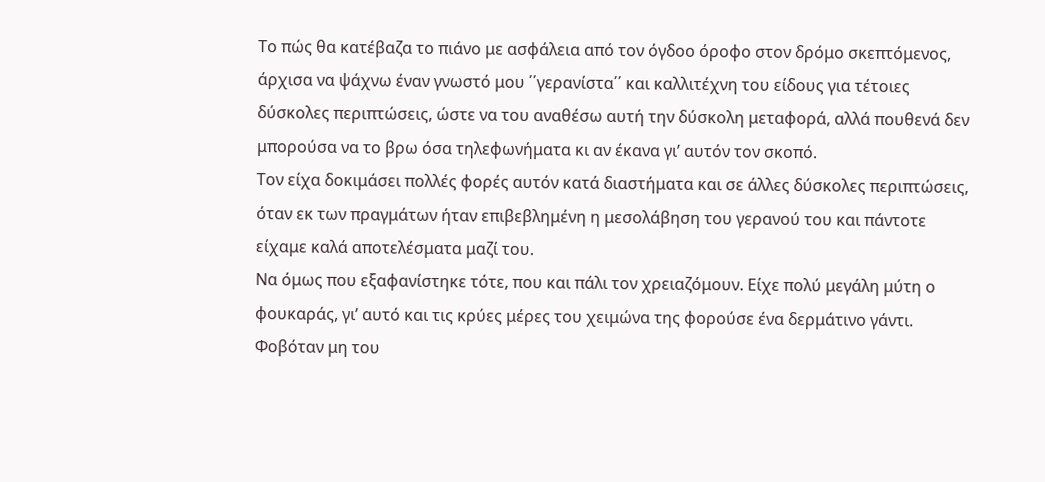Το πώς θα κατέβαζα το πιάνο με ασφάλεια από τον όγδοο όροφο στον δρόμο σκεπτόμενος, άρχισα να ψάχνω έναν γνωστό μου ΄΄γερανίστα΄΄ και καλλιτέχνη του είδους για τέτοιες δύσκολες περιπτώσεις, ώστε να του αναθέσω αυτή την δύσκολη μεταφορά, αλλά πουθενά δεν μπορούσα να το βρω όσα τηλεφωνήματα κι αν έκανα γι’ αυτόν τον σκοπό.
Τον είχα δοκιμάσει πολλές φορές αυτόν κατά διαστήματα και σε άλλες δύσκολες περιπτώσεις, όταν εκ των πραγμάτων ήταν επιβεβλημένη η μεσολάβηση του γερανού του και πάντοτε είχαμε καλά αποτελέσματα μαζί του.
Να όμως που εξαφανίστηκε τότε, που και πάλι τον χρειαζόμουν. Είχε πολύ μεγάλη μύτη ο φουκαράς, γι’ αυτό και τις κρύες μέρες του χειμώνα της φορούσε ένα δερμάτινο γάντι.
Φοβόταν μη του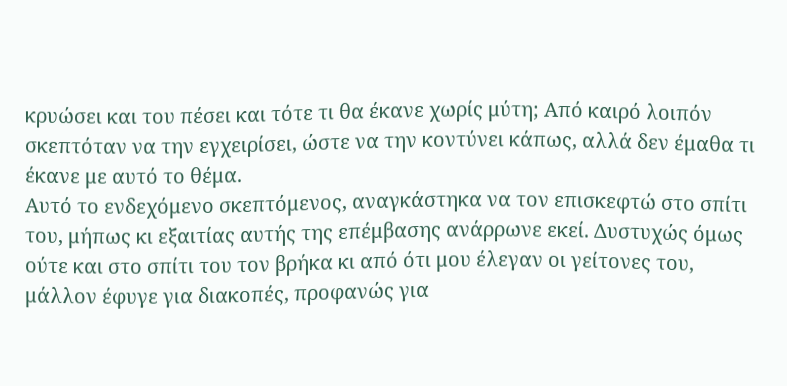κρυώσει και του πέσει και τότε τι θα έκανε χωρίς μύτη; Από καιρό λοιπόν σκεπτόταν να την εγχειρίσει, ώστε να την κοντύνει κάπως, αλλά δεν έμαθα τι έκανε με αυτό το θέμα.
Αυτό το ενδεχόμενο σκεπτόμενος, αναγκάστηκα να τον επισκεφτώ στο σπίτι του, μήπως κι εξαιτίας αυτής της επέμβασης ανάρρωνε εκεί. Δυστυχώς όμως ούτε και στο σπίτι του τον βρήκα κι από ότι μου έλεγαν οι γείτονες του, μάλλον έφυγε για διακοπές, προφανώς για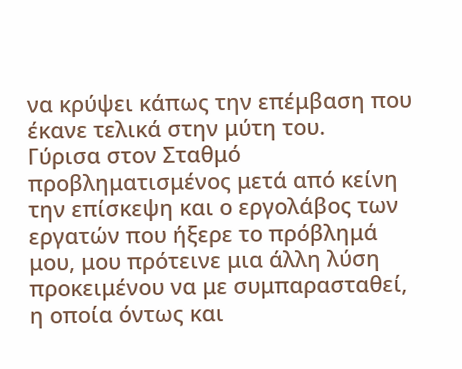να κρύψει κάπως την επέμβαση που έκανε τελικά στην μύτη του.
Γύρισα στον Σταθμό προβληματισμένος μετά από κείνη την επίσκεψη και ο εργολάβος των εργατών που ήξερε το πρόβλημά μου, μου πρότεινε μια άλλη λύση προκειμένου να με συμπαρασταθεί, η οποία όντως και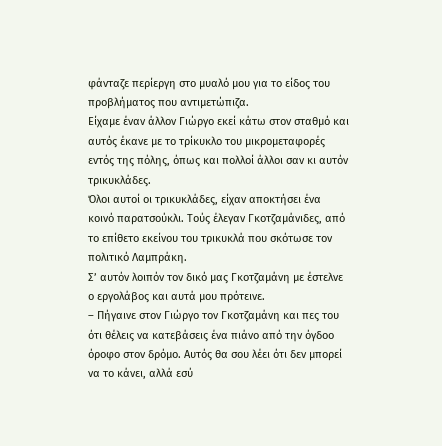φάνταζε περίεργη στο μυαλό μου για το είδος του προβλήματος που αντιμετώπιζα.
Είχαμε έναν άλλον Γιώργο εκεί κάτω στον σταθμό και αυτός έκανε με το τρίκυκλο του μικρομεταφορές εντός της πόλης, όπως και πολλοί άλλοι σαν κι αυτόν τρικυκλάδες.
Όλοι αυτοί οι τρικυκλάδες, είχαν αποκτήσει ένα κοινό παρατσούκλι. Τούς έλεγαν Γκοτζαμάνιδες, από το επίθετο εκείνου του τρικυκλά που σκότωσε τον πολιτικό Λαμπράκη.
Σ’ αυτόν λοιπόν τον δικό μας Γκοτζαμάνη με έστελνε ο εργολάβος και αυτά μου πρότεινε.
– Πήγαινε στον Γιώργο τον Γκοτζαμάνη και πες του ότι θέλεις να κατεβάσεις ένα πιάνο από την όγδοο όροφο στον δρόμο. Αυτός θα σου λέει ότι δεν μπορεί να το κάνει, αλλά εσύ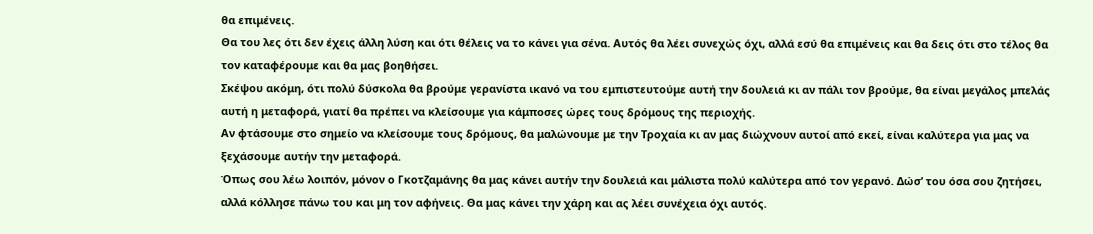θα επιμένεις.
Θα του λες ότι δεν έχεις άλλη λύση και ότι θέλεις να το κάνει για σένα. Αυτός θα λέει συνεχώς όχι, αλλά εσύ θα επιμένεις και θα δεις ότι στο τέλος θα τον καταφέρουμε και θα μας βοηθήσει.
Σκέψου ακόμη, ότι πολύ δύσκολα θα βρούμε γερανίστα ικανό να του εμπιστευτούμε αυτή την δουλειά κι αν πάλι τον βρούμε, θα είναι μεγάλος μπελάς αυτή η μεταφορά, γιατί θα πρέπει να κλείσουμε για κάμποσες ώρες τους δρόμους της περιοχής.
Αν φτάσουμε στο σημείο να κλείσουμε τους δρόμους, θα μαλώνουμε με την Τροχαία κι αν μας διώχνουν αυτοί από εκεί, είναι καλύτερα για μας να ξεχάσουμε αυτήν την μεταφορά.
Όπως σου λέω λοιπόν, μόνον ο Γκοτζαμάνης θα μας κάνει αυτήν την δουλειά και μάλιστα πολύ καλύτερα από τον γερανό. Δώσ’ του όσα σου ζητήσει, αλλά κόλλησε πάνω του και μη τον αφήνεις. Θα μας κάνει την χάρη και ας λέει συνέχεια όχι αυτός.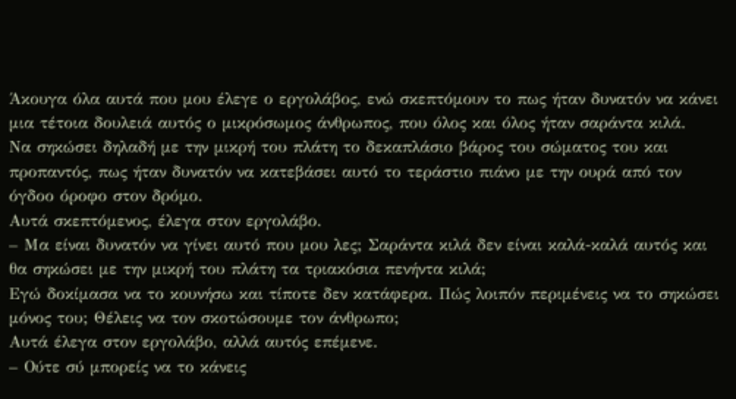Άκουγα όλα αυτά που μου έλεγε ο εργολάβος, ενώ σκεπτόμουν το πως ήταν δυνατόν να κάνει μια τέτοια δουλειά αυτός ο μικρόσωμος άνθρωπος, που όλος και όλος ήταν σαράντα κιλά.
Να σηκώσει δηλαδή με την μικρή του πλάτη το δεκαπλάσιο βάρος του σώματος του και προπαντός, πως ήταν δυνατόν να κατεβάσει αυτό το τεράστιο πιάνο με την ουρά από τον όγδοο όροφο στον δρόμο.
Αυτά σκεπτόμενος, έλεγα στον εργολάβο.
– Μα είναι δυνατόν να γίνει αυτό που μου λες; Σαράντα κιλά δεν είναι καλά-καλά αυτός και θα σηκώσει με την μικρή του πλάτη τα τριακόσια πενήντα κιλά;
Εγώ δοκίμασα να το κουνήσω και τίποτε δεν κατάφερα. Πώς λοιπόν περιμένεις να το σηκώσει μόνος του; Θέλεις να τον σκοτώσουμε τον άνθρωπο;
Αυτά έλεγα στον εργολάβο, αλλά αυτός επέμενε.
– Ούτε σύ μπορείς να το κάνεις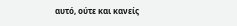αυτό, ούτε και κανείς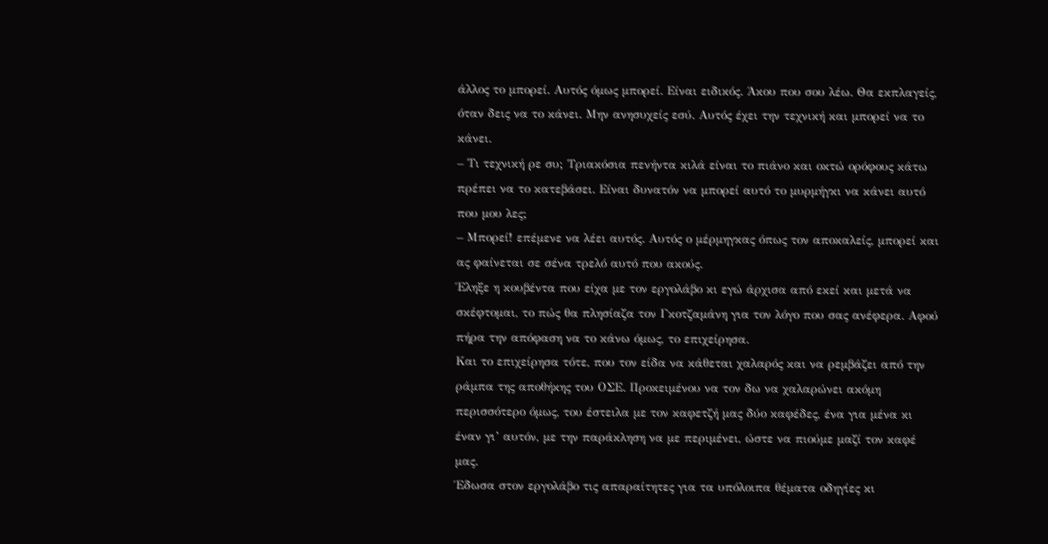άλλος το μπορεί. Αυτός όμως μπορεί. Είναι ειδικός. Άκου που σου λέω. Θα εκπλαγείς, όταν δεις να το κάνει. Μην ανησυχείς εσύ. Αυτός έχει την τεχνική και μπορεί να το κάνει.
– Τι τεχνική ρε συ; Τριακόσια πενήντα κιλά είναι το πιάνο και οκτώ ορόφους κάτω πρέπει να το κατεβάσει. Είναι δυνατόν να μπορεί αυτό το μυρμήγκι να κάνει αυτό που μου λες;
– Μπορεί! επέμενε να λέει αυτός. Αυτός ο μέρμηγκας όπως τον αποκαλείς, μπορεί και ας φαίνεται σε σένα τρελό αυτό που ακούς.
Έληξε η κουβέντα που είχα με τον εργολάβο κι εγώ άρχισα από εκεί και μετά να σκέφτομαι, το πώς θα πλησίαζα τον Γκοτζαμάνη για τον λόγο που σας ανέφερα. Αφού πήρα την απόφαση να το κάνω όμως, το επιχείρησα.
Και το επιχείρησα τότε, που τον είδα να κάθεται χαλαρός και να ρεμβάζει από την ράμπα της αποθήκης του ΟΣΕ. Προκειμένου να τον δω να χαλαρώνει ακόμη περισσότερο όμως, του έστειλα με τον καφετζή μας δύο καφέδες, ένα για μένα κι έναν γι’ αυτόν, με την παράκληση να με περιμένει, ώστε να πιούμε μαζί τον καφέ μας.
Έδωσα στον εργολάβο τις απαραίτητες για τα υπόλοιπα θέματα οδηγίες κι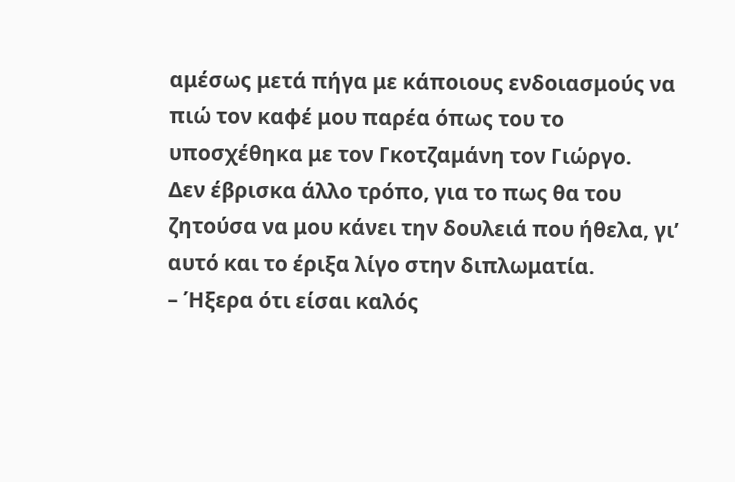αμέσως μετά πήγα με κάποιους ενδοιασμούς να πιώ τον καφέ μου παρέα όπως του το υποσχέθηκα με τον Γκοτζαμάνη τον Γιώργο.
Δεν έβρισκα άλλο τρόπο, για το πως θα του ζητούσα να μου κάνει την δουλειά που ήθελα, γι’ αυτό και το έριξα λίγο στην διπλωματία.
– Ήξερα ότι είσαι καλός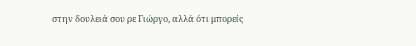στην δουλειά σου ρε Γιώργο, αλλά ότι μπορείς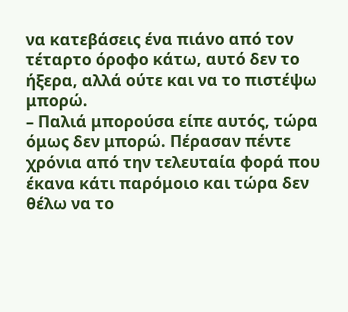να κατεβάσεις ένα πιάνο από τον τέταρτο όροφο κάτω, αυτό δεν το ήξερα, αλλά ούτε και να το πιστέψω μπορώ.
– Παλιά μπορούσα είπε αυτός, τώρα όμως δεν μπορώ. Πέρασαν πέντε χρόνια από την τελευταία φορά που έκανα κάτι παρόμοιο και τώρα δεν θέλω να το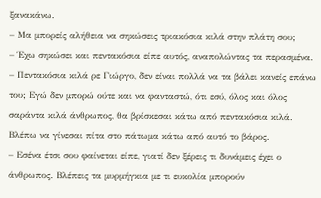ξανακάνω.
– Μα μπορείς αλήθεια να σηκώσεις τριακόσια κιλά στην πλάτη σου;
– Έχω σηκώσει και πεντακόσια είπε αυτός, αναπολώντας τα περασμένα.
– Πεντακόσια κιλά ρε Γιώργο, δεν είναι πολλά να τα βάλει κανείς επάνω του; Εγώ δεν μπορώ ούτε και να φανταστώ, ότι εσύ, όλος και όλος σαράντα κιλά άνθρωπος, θα βρίσκεσαι κάτω από πεντακόσια κιλά. Βλέπω να γίνεσαι πίτα στο πάτωμα κάτω από αυτό το βάρος.
– Εσένα έτσι σου φαίνεται είπε, γιατί δεν ξέρεις τι δυνάμεις έχει ο άνθρωπος. Βλέπεις τα μυρμήγκια με τι ευκολία μπορούν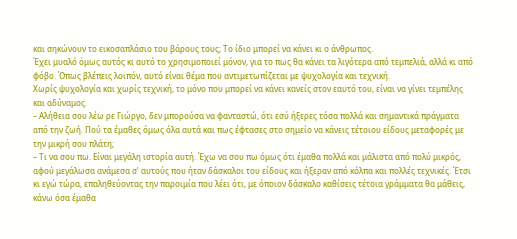και σηκώνουν το εικοσαπλάσιο του βάρους τους; Το ίδιο μπορεί να κάνει κι ο άνθρωπος.
Έχει μυαλό όμως αυτός κι αυτό το χρησιμοποιεί μόνον, για το πως θα κάνει τα λιγότερα από τεμπελιά, αλλά κι από φόβο. Όπως βλέπεις λοιπόν, αυτό είναι θέμα που αντιμετωπίζεται με ψυχολογία και τεχνική.
Χωρίς ψυχολογία και χωρίς τεχνική, το μόνο που μπορεί να κάνει κανείς στον εαυτό του, είναι να γίνει τεμπέλης και αδύναμος.
– Αλήθεια σου λέω ρε Γιώργο, δεν μπορούσα να φανταστώ, ότι εσύ ήξερες τόσα πολλά και σημαντικά πράγματα από την ζωή. Πού τα έμαθες όμως όλα αυτά και πως έφτασες στο σημείο να κάνεις τέτοιου είδους μεταφορές με την μικρή σου πλάτη;
– Τι να σου πω. Είναι μεγάλη ιστορία αυτή. Έχω να σου πω όμως ότι έμαθα πολλά και μάλιστα από πολύ μικρός, αφού μεγάλωσα ανάμεσα σ’ αυτούς που ήταν δάσκαλοι του είδους και ήξεραν από κόλπα και πολλές τεχνικές. Έτσι κι εγώ τώρα, επαληθεύοντας την παροιμία που λέει ότι, με όποιον δάσκαλο καθίσεις τέτοια γράμματα θα μάθεις, κάνω όσα έμαθα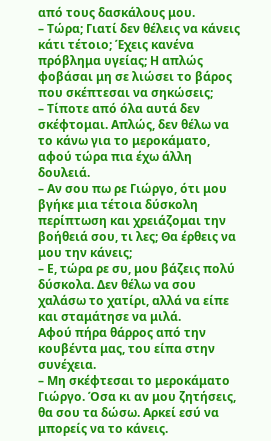από τους δασκάλους μου.
– Τώρα; Γιατί δεν θέλεις να κάνεις κάτι τέτοιο; Έχεις κανένα πρόβλημα υγείας; Η απλώς φοβάσαι μη σε λιώσει το βάρος που σκέπτεσαι να σηκώσεις;
– Τίποτε από όλα αυτά δεν σκέφτομαι. Απλώς, δεν θέλω να το κάνω για το μεροκάματο, αφού τώρα πια έχω άλλη δουλειά.
– Αν σου πω ρε Γιώργο, ότι μου βγήκε μια τέτοια δύσκολη περίπτωση και χρειάζομαι την βοήθειά σου, τι λες; Θα έρθεις να μου την κάνεις;
– Ε, τώρα ρε συ, μου βάζεις πολύ δύσκολα. Δεν θέλω να σου χαλάσω το χατίρι, αλλά να είπε και σταμάτησε να μιλά.
Αφού πήρα θάρρος από την κουβέντα μας, του είπα στην συνέχεια.
– Μη σκέφτεσαι το μεροκάματο Γιώργο. Όσα κι αν μου ζητήσεις, θα σου τα δώσω. Αρκεί εσύ να μπορείς να το κάνεις.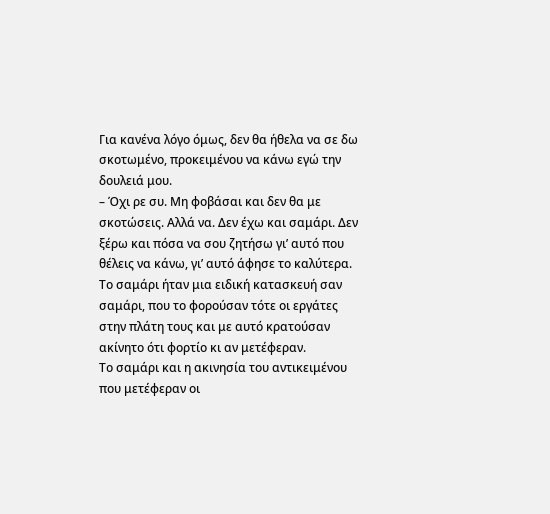Για κανένα λόγο όμως, δεν θα ήθελα να σε δω σκοτωμένο, προκειμένου να κάνω εγώ την δουλειά μου.
– Όχι ρε συ. Μη φοβάσαι και δεν θα με σκοτώσεις. Αλλά να. Δεν έχω και σαμάρι. Δεν ξέρω και πόσα να σου ζητήσω γι’ αυτό που θέλεις να κάνω, γι’ αυτό άφησε το καλύτερα.
Το σαμάρι ήταν μια ειδική κατασκευή σαν σαμάρι, που το φορούσαν τότε οι εργάτες στην πλάτη τους και με αυτό κρατούσαν ακίνητο ότι φορτίο κι αν μετέφεραν.
Το σαμάρι και η ακινησία του αντικειμένου που μετέφεραν οι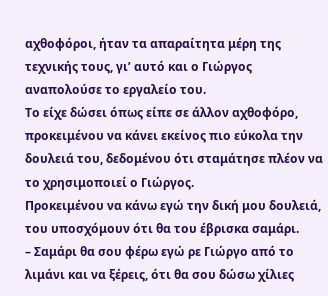αχθοφόροι, ήταν τα απαραίτητα μέρη της τεχνικής τους, γι’ αυτό και ο Γιώργος αναπολούσε το εργαλείο του.
Το είχε δώσει όπως είπε σε άλλον αχθοφόρο, προκειμένου να κάνει εκείνος πιο εύκολα την δουλειά του, δεδομένου ότι σταμάτησε πλέον να το χρησιμοποιεί ο Γιώργος.
Προκειμένου να κάνω εγώ την δική μου δουλειά, του υποσχόμουν ότι θα του έβρισκα σαμάρι.
– Σαμάρι θα σου φέρω εγώ ρε Γιώργο από το λιμάνι και να ξέρεις, ότι θα σου δώσω χίλιες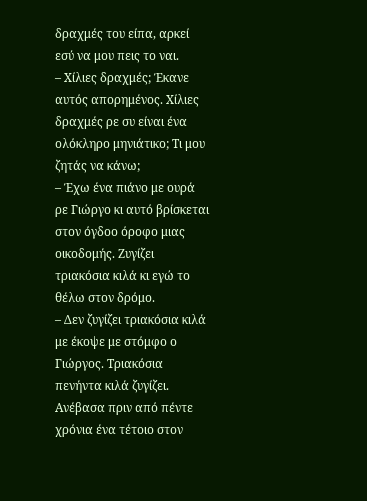δραχμές του είπα, αρκεί εσύ να μου πεις το ναι.
– Χίλιες δραχμές; Έκανε αυτός απορημένος. Χίλιες δραχμές ρε συ είναι ένα ολόκληρο μηνιάτικο; Τι μου ζητάς να κάνω;
– Έχω ένα πιάνο με ουρά ρε Γιώργο κι αυτό βρίσκεται στον όγδοο όροφο μιας οικοδομής. Ζυγίζει τριακόσια κιλά κι εγώ το θέλω στον δρόμο.
– Δεν ζυγίζει τριακόσια κιλά με έκοψε με στόμφο ο Γιώργος. Τριακόσια πενήντα κιλά ζυγίζει. Ανέβασα πριν από πέντε χρόνια ένα τέτοιο στον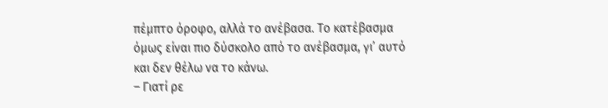πέμπτο όροφο, αλλά το ανέβασα. Το κατέβασμα όμως είναι πιο δύσκολο από το ανέβασμα, γι’ αυτό και δεν θέλω να το κάνω.
– Γιατί ρε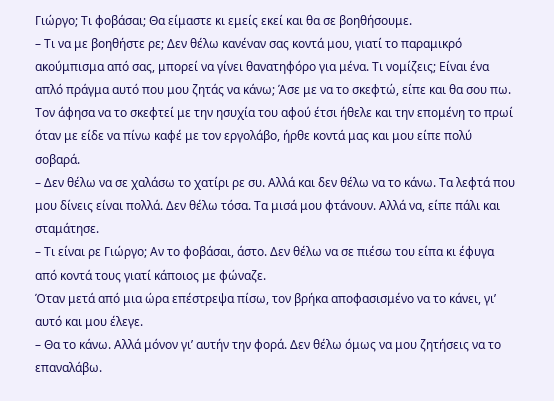Γιώργο; Τι φοβάσαι; Θα είμαστε κι εμείς εκεί και θα σε βοηθήσουμε.
– Τι να με βοηθήστε ρε; Δεν θέλω κανέναν σας κοντά μου, γιατί το παραμικρό ακούμπισμα από σας, μπορεί να γίνει θανατηφόρο για μένα. Τι νομίζεις; Είναι ένα απλό πράγμα αυτό που μου ζητάς να κάνω; Άσε με να το σκεφτώ, είπε και θα σου πω.
Τον άφησα να το σκεφτεί με την ησυχία του αφού έτσι ήθελε και την επομένη το πρωί όταν με είδε να πίνω καφέ με τον εργολάβο, ήρθε κοντά μας και μου είπε πολύ σοβαρά.
– Δεν θέλω να σε χαλάσω το χατίρι ρε συ. Αλλά και δεν θέλω να το κάνω. Τα λεφτά που μου δίνεις είναι πολλά. Δεν θέλω τόσα. Τα μισά μου φτάνουν. Αλλά να, είπε πάλι και σταμάτησε.
– Τι είναι ρε Γιώργο; Αν το φοβάσαι, άστο. Δεν θέλω να σε πιέσω του είπα κι έφυγα από κοντά τους γιατί κάποιος με φώναζε.
Όταν μετά από μια ώρα επέστρεψα πίσω, τον βρήκα αποφασισμένο να το κάνει, γι’ αυτό και μου έλεγε.
– Θα το κάνω. Αλλά μόνον γι’ αυτήν την φορά. Δεν θέλω όμως να μου ζητήσεις να το επαναλάβω.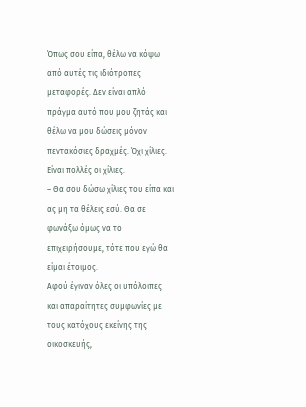Όπως σου είπα, θέλω να κόψω από αυτές τις ιδιότροπες μεταφορές. Δεν είναι απλό πράγμα αυτό που μου ζητάς και θέλω να μου δώσεις μόνον πεντακόσιες δραχμές. Όχι χίλιες. Είναι πολλές οι χίλιες.
– Θα σου δώσω χίλιες του είπα και ας μη τα θέλεις εσύ. Θα σε φωνάξω όμως να το επιχειρήσουμε, τότε που εγώ θα είμαι έτοιμος.
Αφού έγιναν όλες οι υπόλοιπες και απαραίτητες συμφωνίες με τους κατόχους εκείνης της οικοσκευής,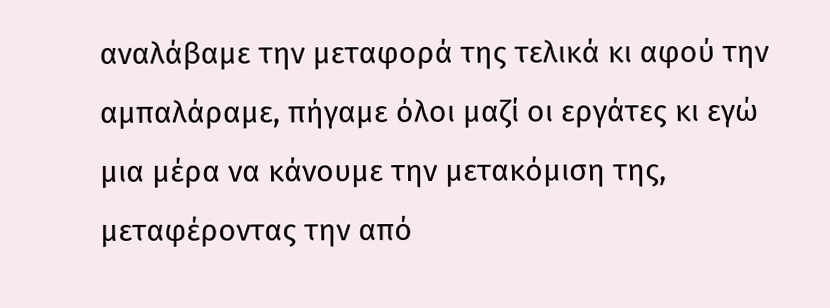αναλάβαμε την μεταφορά της τελικά κι αφού την αμπαλάραμε, πήγαμε όλοι μαζί οι εργάτες κι εγώ μια μέρα να κάνουμε την μετακόμιση της, μεταφέροντας την από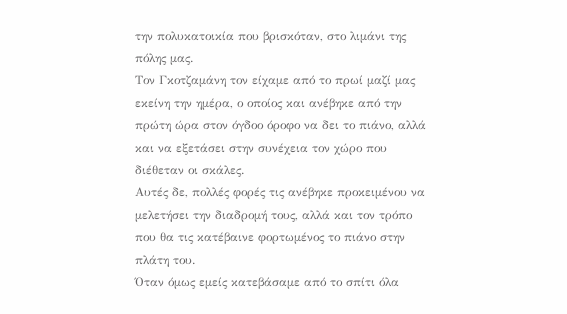την πολυκατοικία που βρισκόταν, στο λιμάνι της πόλης μας.
Τον Γκοτζαμάνη τον είχαμε από το πρωί μαζί μας εκείνη την ημέρα, ο οποίος και ανέβηκε από την πρώτη ώρα στον όγδοο όροφο να δει το πιάνο, αλλά και να εξετάσει στην συνέχεια τον χώρο που διέθεταν οι σκάλες.
Αυτές δε, πολλές φορές τις ανέβηκε προκειμένου να μελετήσει την διαδρομή τους, αλλά και τον τρόπο που θα τις κατέβαινε φορτωμένος το πιάνο στην πλάτη του.
Όταν όμως εμείς κατεβάσαμε από το σπίτι όλα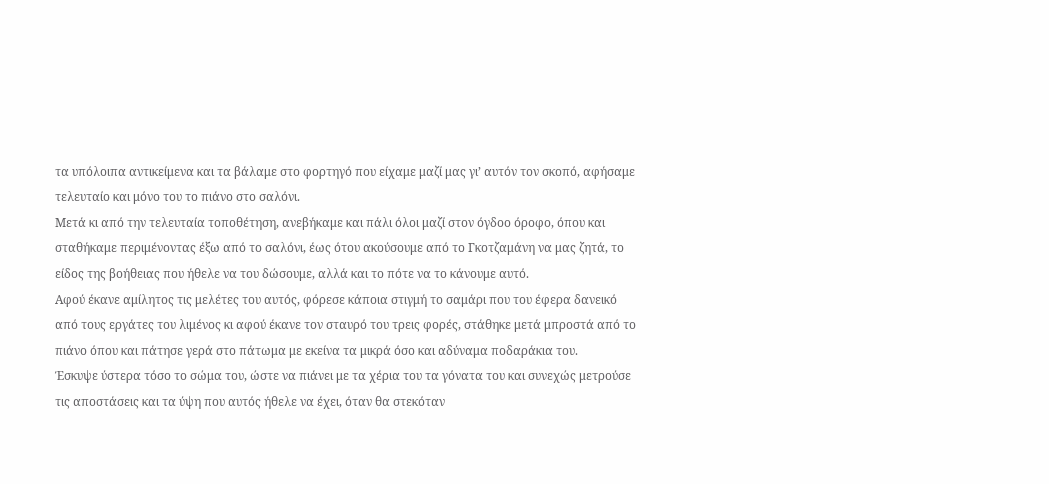τα υπόλοιπα αντικείμενα και τα βάλαμε στο φορτηγό που είχαμε μαζί μας γι’ αυτόν τον σκοπό, αφήσαμε τελευταίο και μόνο του το πιάνο στο σαλόνι.
Μετά κι από την τελευταία τοποθέτηση, ανεβήκαμε και πάλι όλοι μαζί στον όγδοο όροφο, όπου και σταθήκαμε περιμένοντας έξω από το σαλόνι, έως ότου ακούσουμε από το Γκοτζαμάνη να μας ζητά, το είδος της βοήθειας που ήθελε να του δώσουμε, αλλά και το πότε να το κάνουμε αυτό.
Αφού έκανε αμίλητος τις μελέτες του αυτός, φόρεσε κάποια στιγμή το σαμάρι που του έφερα δανεικό από τους εργάτες του λιμένος κι αφού έκανε τον σταυρό του τρεις φορές, στάθηκε μετά μπροστά από το πιάνο όπου και πάτησε γερά στο πάτωμα με εκείνα τα μικρά όσο και αδύναμα ποδαράκια του.
Έσκυψε ύστερα τόσο το σώμα του, ώστε να πιάνει με τα χέρια του τα γόνατα του και συνεχώς μετρούσε τις αποστάσεις και τα ύψη που αυτός ήθελε να έχει, όταν θα στεκόταν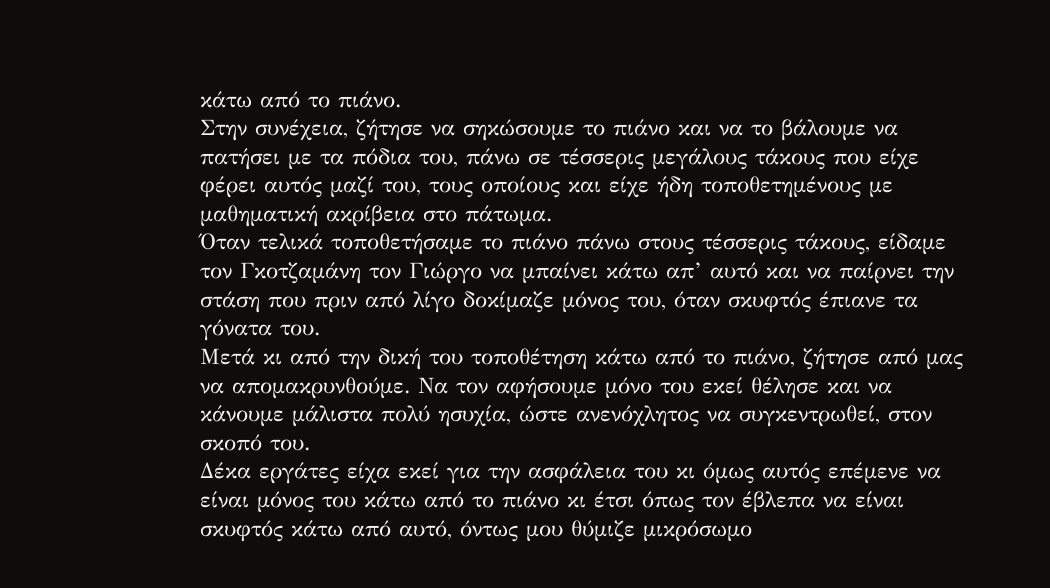κάτω από το πιάνο.
Στην συνέχεια, ζήτησε να σηκώσουμε το πιάνο και να το βάλουμε να πατήσει με τα πόδια του, πάνω σε τέσσερις μεγάλους τάκους που είχε φέρει αυτός μαζί του, τους οποίους και είχε ήδη τοποθετημένους με μαθηματική ακρίβεια στο πάτωμα.
Όταν τελικά τοποθετήσαμε το πιάνο πάνω στους τέσσερις τάκους, είδαμε τον Γκοτζαμάνη τον Γιώργο να μπαίνει κάτω απ’ αυτό και να παίρνει την στάση που πριν από λίγο δοκίμαζε μόνος του, όταν σκυφτός έπιανε τα γόνατα του.
Μετά κι από την δική του τοποθέτηση κάτω από το πιάνο, ζήτησε από μας να απομακρυνθούμε. Να τον αφήσουμε μόνο του εκεί θέλησε και να κάνουμε μάλιστα πολύ ησυχία, ώστε ανενόχλητος να συγκεντρωθεί, στον σκοπό του.
Δέκα εργάτες είχα εκεί για την ασφάλεια του κι όμως αυτός επέμενε να είναι μόνος του κάτω από το πιάνο κι έτσι όπως τον έβλεπα να είναι σκυφτός κάτω από αυτό, όντως μου θύμιζε μικρόσωμο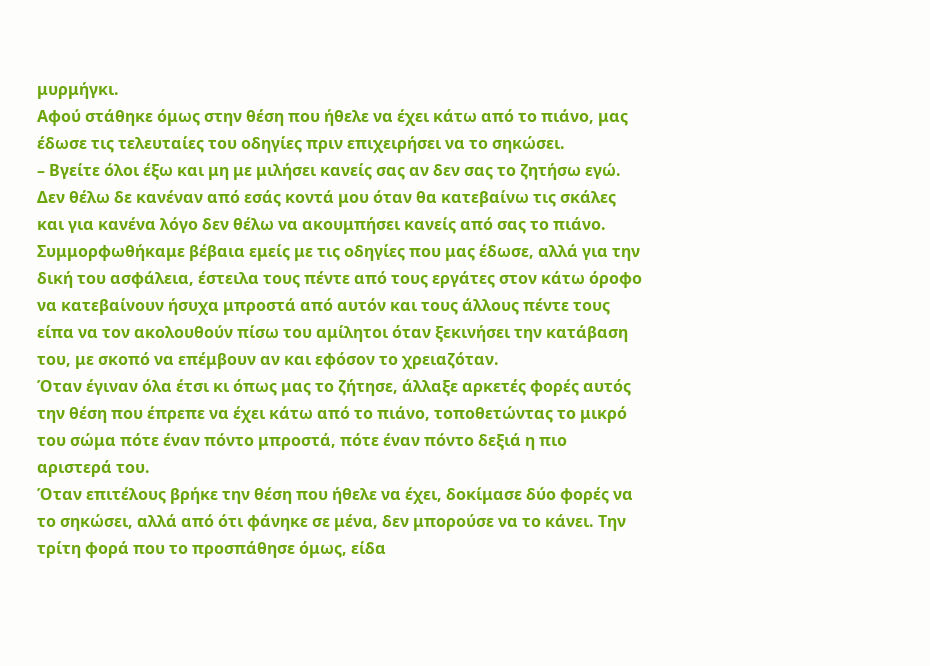μυρμήγκι.
Αφού στάθηκε όμως στην θέση που ήθελε να έχει κάτω από το πιάνο, μας έδωσε τις τελευταίες του οδηγίες πριν επιχειρήσει να το σηκώσει.
– Βγείτε όλοι έξω και μη με μιλήσει κανείς σας αν δεν σας το ζητήσω εγώ. Δεν θέλω δε κανέναν από εσάς κοντά μου όταν θα κατεβαίνω τις σκάλες και για κανένα λόγο δεν θέλω να ακουμπήσει κανείς από σας το πιάνο.
Συμμορφωθήκαμε βέβαια εμείς με τις οδηγίες που μας έδωσε, αλλά για την δική του ασφάλεια, έστειλα τους πέντε από τους εργάτες στον κάτω όροφο να κατεβαίνουν ήσυχα μπροστά από αυτόν και τους άλλους πέντε τους είπα να τον ακολουθούν πίσω του αμίλητοι όταν ξεκινήσει την κατάβαση του, με σκοπό να επέμβουν αν και εφόσον το χρειαζόταν.
Όταν έγιναν όλα έτσι κι όπως μας το ζήτησε, άλλαξε αρκετές φορές αυτός την θέση που έπρεπε να έχει κάτω από το πιάνο, τοποθετώντας το μικρό του σώμα πότε έναν πόντο μπροστά, πότε έναν πόντο δεξιά η πιο αριστερά του.
Όταν επιτέλους βρήκε την θέση που ήθελε να έχει, δοκίμασε δύο φορές να το σηκώσει, αλλά από ότι φάνηκε σε μένα, δεν μπορούσε να το κάνει. Την τρίτη φορά που το προσπάθησε όμως, είδα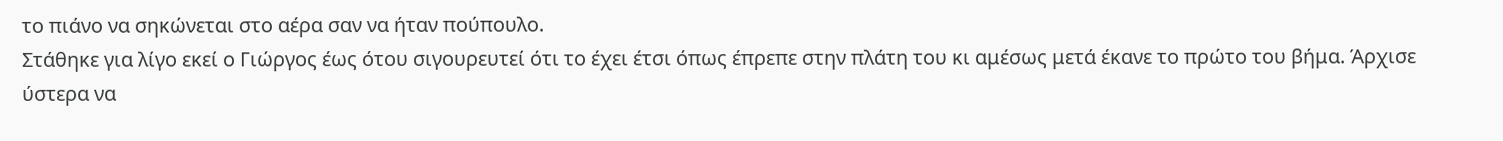το πιάνο να σηκώνεται στο αέρα σαν να ήταν πούπουλο.
Στάθηκε για λίγο εκεί ο Γιώργος έως ότου σιγουρευτεί ότι το έχει έτσι όπως έπρεπε στην πλάτη του κι αμέσως μετά έκανε το πρώτο του βήμα. Άρχισε ύστερα να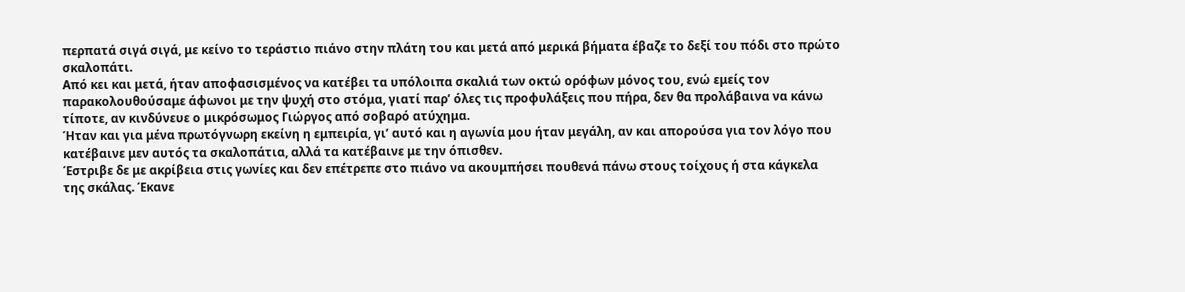περπατά σιγά σιγά, με κείνο το τεράστιο πιάνο στην πλάτη του και μετά από μερικά βήματα έβαζε το δεξί του πόδι στο πρώτο σκαλοπάτι.
Από κει και μετά, ήταν αποφασισμένος να κατέβει τα υπόλοιπα σκαλιά των οκτώ ορόφων μόνος του, ενώ εμείς τον παρακολουθούσαμε άφωνοι με την ψυχή στο στόμα, γιατί παρ’ όλες τις προφυλάξεις που πήρα, δεν θα προλάβαινα να κάνω τίποτε, αν κινδύνευε ο μικρόσωμος Γιώργος από σοβαρό ατύχημα.
Ήταν και για μένα πρωτόγνωρη εκείνη η εμπειρία, γι’ αυτό και η αγωνία μου ήταν μεγάλη, αν και απορούσα για τον λόγο που κατέβαινε μεν αυτός τα σκαλοπάτια, αλλά τα κατέβαινε με την όπισθεν.
Έστριβε δε με ακρίβεια στις γωνίες και δεν επέτρεπε στο πιάνο να ακουμπήσει πουθενά πάνω στους τοίχους ή στα κάγκελα της σκάλας. Έκανε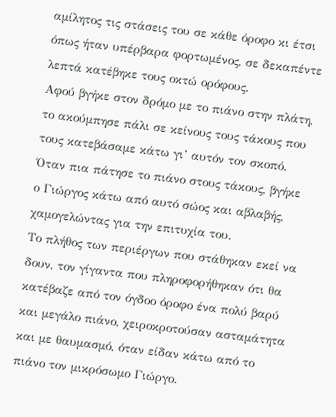αμίλητος τις στάσεις του σε κάθε όροφο κι έτσι όπως ήταν υπέρβαρα φορτωμένος, σε δεκαπέντε λεπτά κατέβηκε τους οκτώ ορόφους.
Αφού βγήκε στον δρόμο με το πιάνο στην πλάτη, το ακούμπησε πάλι σε κείνους τους τάκους που τους κατεβάσαμε κάτω γι’ αυτόν τον σκοπό. Όταν πια πάτησε το πιάνο στους τάκους, βγήκε ο Γιώργος κάτω από αυτό σώος και αβλαβής, χαμογελώντας για την επιτυχία του.
Το πλήθος των περιέργων που στάθηκαν εκεί να δουν, τον γίγαντα που πληροφορήθηκαν ότι θα κατέβαζε από τον όγδοο όροφο ένα πολύ βαρύ και μεγάλο πιάνο, χειροκροτούσαν ασταμάτητα και με θαυμασμό, όταν είδαν κάτω από το πιάνο τον μικρόσωμο Γιώργο.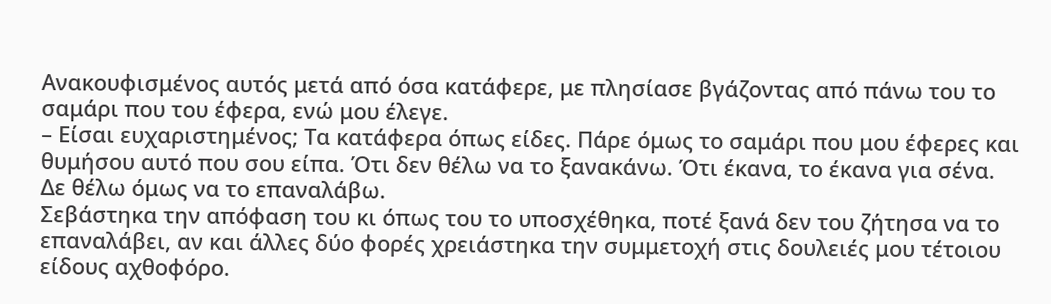Ανακουφισμένος αυτός μετά από όσα κατάφερε, με πλησίασε βγάζοντας από πάνω του το σαμάρι που του έφερα, ενώ μου έλεγε.
– Είσαι ευχαριστημένος; Τα κατάφερα όπως είδες. Πάρε όμως το σαμάρι που μου έφερες και θυμήσου αυτό που σου είπα. Ότι δεν θέλω να το ξανακάνω. Ότι έκανα, το έκανα για σένα. Δε θέλω όμως να το επαναλάβω.
Σεβάστηκα την απόφαση του κι όπως του το υποσχέθηκα, ποτέ ξανά δεν του ζήτησα να το επαναλάβει, αν και άλλες δύο φορές χρειάστηκα την συμμετοχή στις δουλειές μου τέτοιου είδους αχθοφόρο.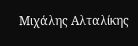Μιχάλης Αλταλίκης